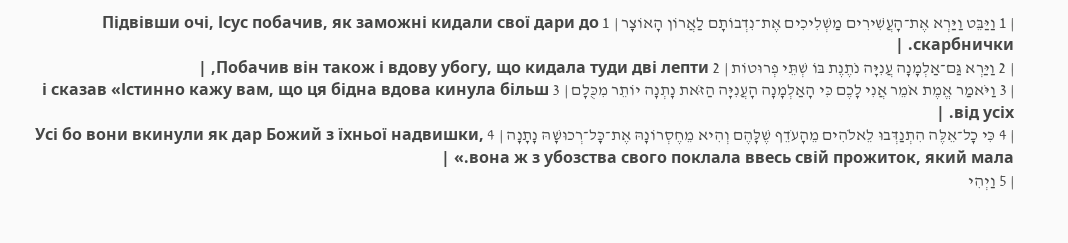| 1 וַיַּבֵּט וַיַּרְא אֶת־הָעֲשִׁירִים מַשְׁלִיכִים אֶת־נִדְבוֹתָם לַאֲרוֹן הָאוֹצָר | 1 Підвівши очі, Ісус побачив, як заможні кидали свої дари до скарбнички. |
| 2 וַיַּרְא גַּם־אַלְמָנָה עֲנִיָּה נֹתֶנֶת בּוֹ שְׁתֵּי פְרוּטוֹת | 2 Побачив він також і вдову убогу, що кидала туди дві лепти, |
| 3 וַיֹּאמַר אֱמֶת אֹמֵר אֲנִי לָכֶם כִּי הָאַלְמָנָה הָעֲנִיָּה הַזֹּאת נָתְנָה יוֹתֵר מִכֻּלָם | 3 і сказав «Істинно кажу вам, що ця бідна вдова кинула більш від усіх. |
| 4 כִּי כָל־אֵלֶּה הִתְנַדְּבוּ לֵאלֹהִים מֵהָעֹדֵף שֶׁלָּהֶם וְהִיא מֵחֶסְרוֹנָהּ אֶת־כָּל־רְכוּשָׁהּ נָתָנָה | 4 Усі бо вони вкинули як дар Божий з їхньої надвишки, вона ж з убозства свого поклала ввесь свій прожиток, який мала.» |
| 5 וַיְהִי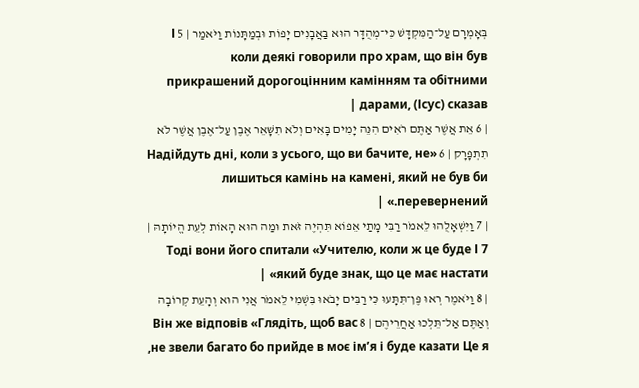בְּאָמְרָם עַל־הַמִּקְדָּשׁ כִּי־מְהֻדָּר הוּא בַּאֲבָנִים יָפוֹת וּבְמַתָּנוֹת וַיֹּאמַר | 5 І коли деякі говорили про храм, що він був прикрашений дорогоцінним камінням та обітними дарами, (Ісус) сказав |
| 6 אֵת אֲשֶׁר אַתֶּם רֹאִים הִנֵּה יָמִים בָּאִים וְלֹא תִשָּׁאֵר אֶבֶן עַל־אֶבֶן אֲשֶׁר לֹא תִתְפָּרָק | 6 «Надійдуть дні, коли з усього, що ви бачите, не лишиться камінь на камені, який не був би перевернений.» |
| 7 וַיִּשְׁאָלֻהוּ לֵאמֹר רַבִּי מָתַי אֵפוֹא תִּהְיֶה זֹּאת וּמַה הוּא הָאוֹת לְעֵת הֱיוֹתָהּ | 7 Тоді вони його спитали «Учителю, коли ж це буде І який буде знак, що це має настати» |
| 8 וַיֹּאמֶר רְאוּ פֶּן־תִּתָּעוּ כִּי רַבִּים יָבֹאוּ בִּשְׁמִי לֵאמֹר אֲנִי הוּא וְהָעֵת קְרוֹבָה וְאַתֶּם אַל־תֵּלְכוּ אַחֲרֵיהֶם | 8 Він же відповів «Глядіть, щоб вас не звели багато бо прийде в моє ім’я і буде казати Це я,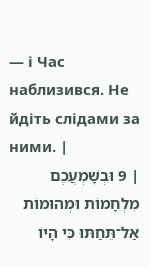— і Час наблизився. Не йдіть слідами за ними. |
| 9 וּבְשָׁמְעֲכֶם מִלְחָמוֹת וּמְהוּמוֹת אַל־תֵּחַתּוּ כִּי הָיוֹ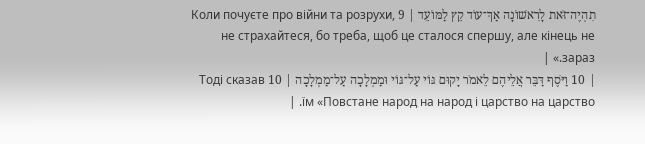תִהְיֶה־זֹּאת לָרִאשׁוֹנָה אַךְ־עוֹד קֵץ לַמּוֹעֵד | 9 Коли почуєте про війни та розрухи, не страхайтеся, бо треба, щоб це сталося спершу, але кінець не зараз.» |
| 10 וַיֹּסֶף דַּבֵּר אֲלֵיהֶם לֵאמֹר יָקוּם גּוֹי עַל־גּוֹי וּמַמְלָכָה עַל־מַמְלָכָה | 10 Тоді сказав їм «Повстане народ на народ і царство на царство. |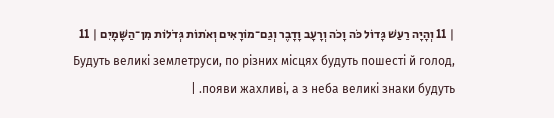| 11 וְהָיָה רַעַשׁ גָּדוֹל כֹּה וָכֹה וְרָעָב וָדָבֶר וְגַם־מוֹרָאִים וְאֹתוֹת גְּדֹלוֹת מִן־הַשָּׁמָיִם | 11 Будуть великі землетруси, по різних місцях будуть пошесті й голод, появи жахливі, а з неба великі знаки будуть. |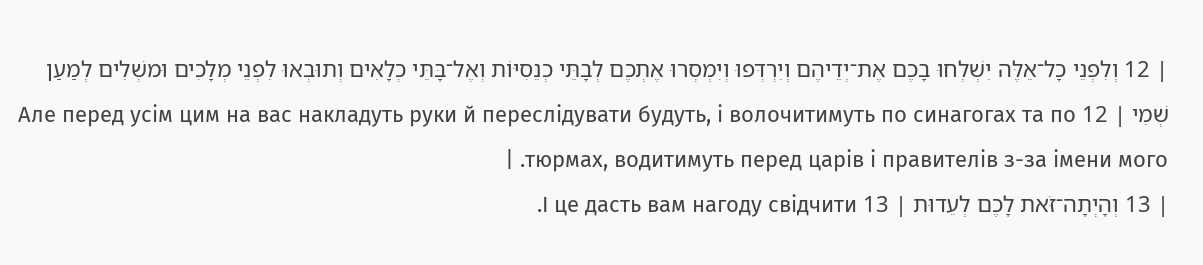| 12 וְלִפְנֵי כָל־אֵלֶּה יִשְׁלְחוּ בָכֶם אֶת־יְדֵיהֶם וְיִרְדְּפוּ וְיִמְסְרוּ אֶתְכֶם לְבָתֵּי כְנֵסִיּוֹת וְאֶל־בָּתֵּי כְלָאִים וְתוּבְאוּ לִפְנֵי מְלָכִים וּמשְׁלִים לְמַעַן שְׁמִי | 12 Але перед усім цим на вас накладуть руки й переслідувати будуть, і волочитимуть по синагогах та по тюрмах, водитимуть перед царів і правителів з-за імени мого. |
| 13 וְהָיְתָה־זֹּאת לָכֶם לְעֵדוּת | 13 І це дасть вам нагоду свідчити.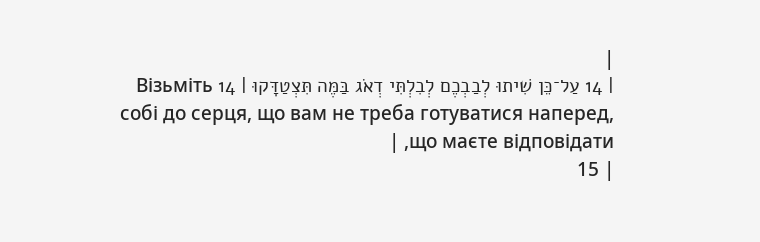|
| 14 עַל־כֵּן שִׁיתוּ לְבַבְכֶם לְבִלְתִּי דְאֹג בַּמֶּה תִּצְטַדָּקוּ | 14 Візьміть собі до серця, що вам не треба готуватися наперед, що маєте відповідати, |
| 15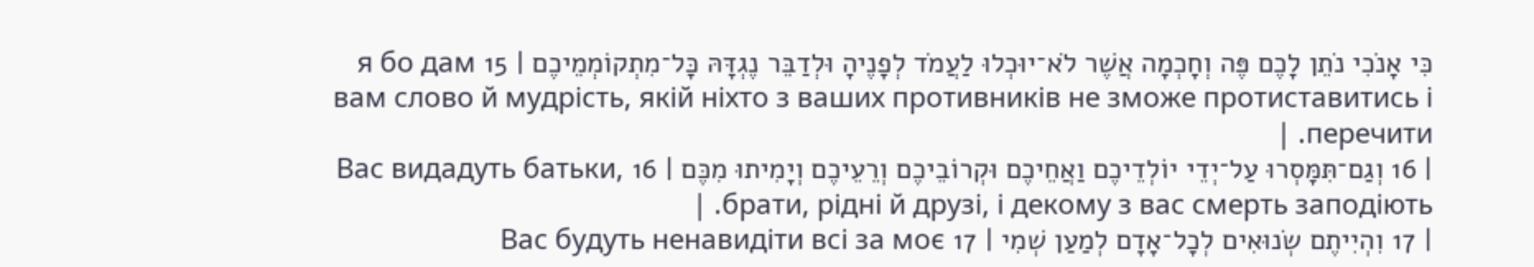כִּי אָנֹכִי נֹתֵן לָכֶם פֶּה וְחָכְמָה אֲשֶׁר לֹא־יוּכְלוּ לַעֲמֹד לְפָנֶיהָ וּלְדַבֵּר נֶגְדָּהּ כָּל־מִתְקוֹמְמֵיכֶם | 15 я бо дам вам слово й мудрість, якій ніхто з ваших противників не зможе протиставитись і перечити. |
| 16 וְגַם־תִּמָּסְרוּ עַל־יְדֵי יוֹלְדֵיכֶם וַאֲחֵיכֶם וּקְרוֹבֵיכֶם וְרֵעֵיכֶם וְיָמִיתוּ מִכֶּם | 16 Вас видадуть батьки, брати, рідні й друзі, і декому з вас смерть заподіють. |
| 17 וִהְיִיתֶם שְׂנוּאִים לְכָל־אָדָם לְמַעַן שְׁמִי | 17 Вас будуть ненавидіти всі за моє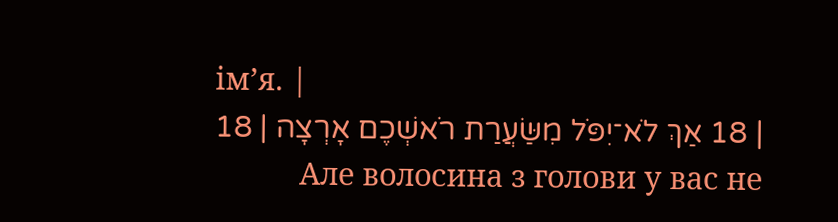ім’я. |
| 18 אַךְ לֹא־יִפֹּל מִשַּׂעֲרַת רֹאשְׁכֶם אָרְצָה | 18 Але волосина з голови у вас не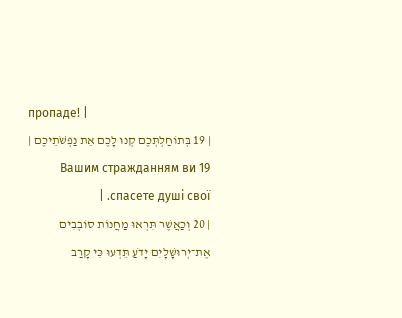пропаде! |
| 19 בְּתוֹחַלְתְּכֶם קְנוּ לָכֶם אֵת נַפְשֹׁתֵיכֶם | 19 Вашим стражданням ви спасете душі свої. |
| 20 וְכַאֲשֶׁר תִּרְאוּ מַחֲנוֹת סוֹבְבִים אֶת־יְרוּשָׁלָיִם יָדֹעַ תֵּדְעוּ כִּי קָרַב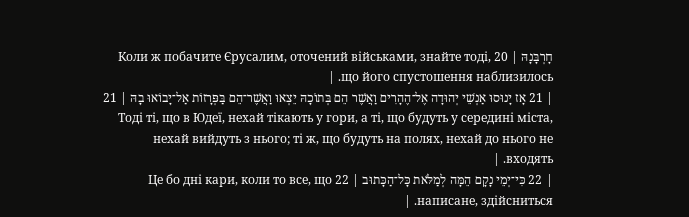חָרְבָּנָהּ | 20 Коли ж побачите Єрусалим, оточений військами, знайте тоді, що його спустошення наблизилось. |
| 21 אָז יָנוּסוּ אַנְשֵׁי יְהוּדָה אֶל־הֶהָרִים וַאֲשֶׁר הֵם בְּתוֹכָהּ יֵצְאוּ וַאֲשֶׁר־הֵם בַּפְּרָזוֹת אַל־יָבוֹאוּ בָהּ | 21 Тоді ті, що в Юдеї, нехай тікають у гори, а ті, що будуть у середині міста, нехай вийдуть з нього; ті ж, що будуть на полях, нехай до нього не входять. |
| 22 כִּי־יְמֵי נָקָם הֵמָּה לְמַלֹּאת כָּל־הַכָּתוּב | 22 Це бо дні кари, коли то все, що написане, здійсниться. |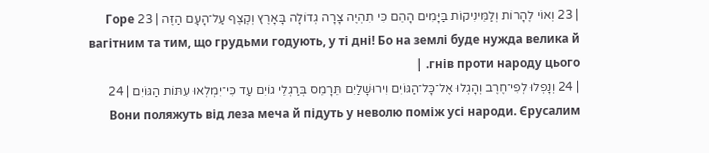| 23 וְאוֹי לֶהָרוֹת וְלַמֵּינִיקוֹת בַּיָּמִים הָהֵם כִּי תִהְיֶה צָרָה גְדוֹלָה בָּאָרֶץ וְקֶצֶף עַל־הָעָם הַזֶּה | 23 Горе вагітним та тим, що грудьми годують, у ті дні! Бо на землі буде нужда велика й гнів проти народу цього. |
| 24 וְנָפְלוּ לְפִי־חֶרֶב וְהָגְלוּ אֶל־כָּל־הַגּוֹיִם וִירוּשָׁלַיִם תֵּרָמֵס בְּרַגְלֵי גוֹיִם עַד כִּי־יִמְלְאוּ עִתּוֹת הַגּוֹיִם | 24 Вони поляжуть від леза меча й підуть у неволю поміж усі народи. Єрусалим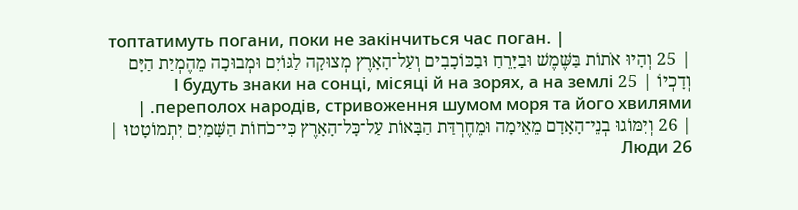топтатимуть погани, поки не закінчиться час поган. |
| 25 וְהָיוּ אֹתוֹת בַּשֶּׁמֶשׁ וּבַיָּרֵחַ וּבַכּוֹכָבִים וְעַל־הָאָרֶץ מְצוּקָה לַגּוֹיִם וּמְבוּכָה מֵהֶמְיַת הַיָּם וְדָכְיוֹ | 25 І будуть знаки на сонці, місяці й на зорях, а на землі переполох народів, стривоження шумом моря та його хвилями. |
| 26 וְיִמּוֹגוּ בְנֵי־הָאָדָם מֵאֵימָה וּמֵחֶרְדַּת הַבָּאוֹת עַל־כָּל־הָאָרֶץ כִּי־כֹחוֹת הַשָּׁמַיִם יִתְמוֹטָטוּ | 26 Люди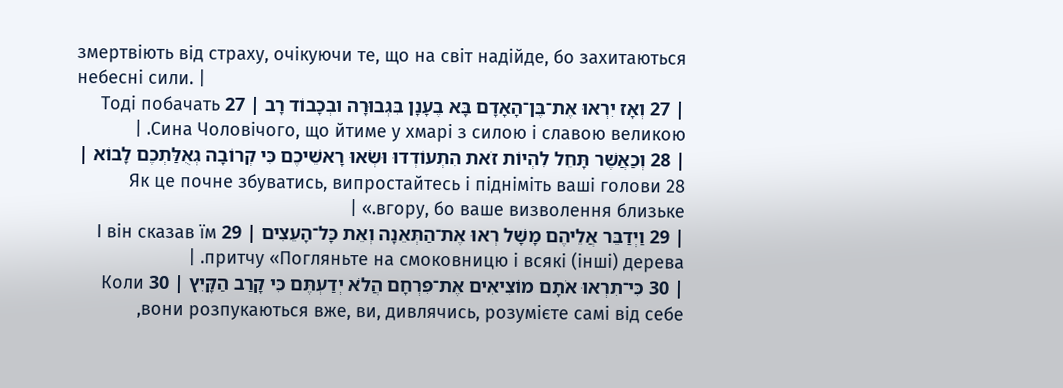змертвіють від страху, очікуючи те, що на світ надійде, бо захитаються небесні сили. |
| 27 וְאָז יִרְאוּ אֶת־בֶּן־הָאָדָם בָּא בֶעָנָן בִּגְבוּרָה ובְכָבוֹד רָב | 27 Тоді побачать Сина Чоловічого, що йтиме у хмарі з силою і славою великою. |
| 28 וְכַאֲשֶׁר תָּחֵל לִהְיוֹת זֹאת הִתְעוֹדְדוּ וּשְׂאוּ רָאשֵׁיכֶם כִּי קְרוֹבָה גְאֻלַּתְכֶם לָבוֹא | 28 Як це почне збуватись, випростайтесь і підніміть ваші голови вгору, бо ваше визволення близьке.» |
| 29 וַיְדַבֵּר אֲלֵיהֶם מָשָׁל רְאוּ אֶת־הַתְּאֵנָה וְאֵת כָּל־הָעֵצִים | 29 І він сказав їм притчу «Погляньте на смоковницю і всякі (інші) дерева. |
| 30 כִּי־תִרְאוּ אֹתָם מוֹצִיאִים אֶת־פִּרְחָם הֲלֹא יְדַעְתֶּם כִּי קָרַב הַקָּיִץ | 30 Коли вони розпукаються вже, ви, дивлячись, розумієте самі від себе,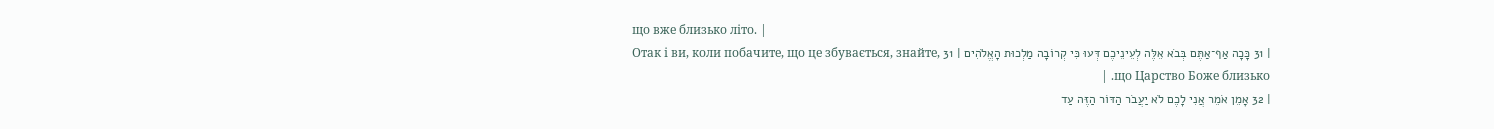що вже близько літо. |
| 31 כָּכָה אַף־אַתֶּם בְּבֹא אֵלֶּה לְעֵינֵיכֶם דְּעוּ כִּי קְרוֹבָה מַלְכוּת הָאֱלֹהִים | 31 Отак і ви, коли побачите, що це збувається, знайте, що Царство Боже близько. |
| 32 אָמֵן אֹמֵר אֲנִי לָכֶם לֹא יַעֲבֹר הַדּוֹר הַזֶּה עַד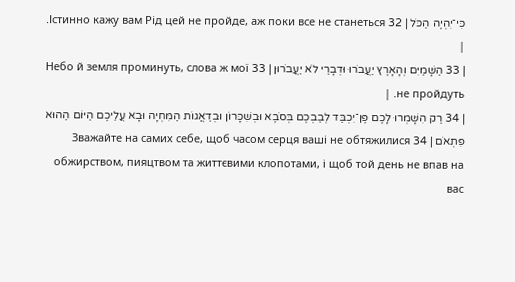כִּי־יִהְיֶה הַכֹּל | 32 Істинно кажу вам Рід цей не пройде, аж поки все не станеться. |
| 33 הַשָּׁמַיִם וְהָאָרֶץ יַעֲבֹרוּ וּדְבָרַי לֹא יַעֲבֹרוּן | 33 Небо й земля проминуть, слова ж мої не пройдуть. |
| 34 רַק הִשָּׁמְרוּ לָכֶם פֶּן־יִכְבַּד לְבַבְכֶם בְּסֹבֶא וּבְשִׁכָּרוֹן וּבְדַאֲגוֹת הַמִּחְיָה וּבָא עֲלֵיכֶם הַיּוֹם הַהוּא פִּתְאֹם | 34 Зважайте на самих себе, щоб часом серця ваші не обтяжилися обжирством, пияцтвом та життєвими клопотами, і щоб той день не впав на вас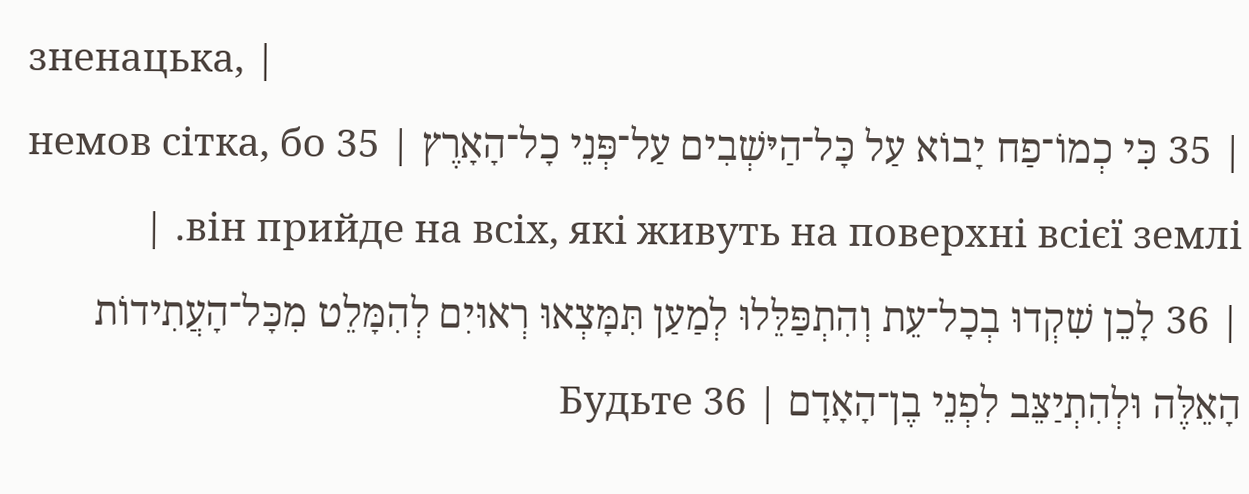зненацька, |
| 35 כִּי כְמוֹ־פַח יָבוֹא עַל כָּל־הַיּשְׁבִים עַל־פְּנֵי כָל־הָאָרֶץ | 35 немов сітка, бо він прийде на всіх, які живуть на поверхні всієї землі. |
| 36 לָכֵן שִׁקְדוּ בְכָל־עֵת וְהִתְפַּלֵּלוּ לְמַעַן תִּמָּצְאוּ רְאוּיִם לְהִמָּלֵט מִכָּל־הָעֲתִידוֹת הָאֵלֶּה וּלְהִתְיַצֵּב לִפְנֵי בֶן־הָאָדָם | 36 Будьте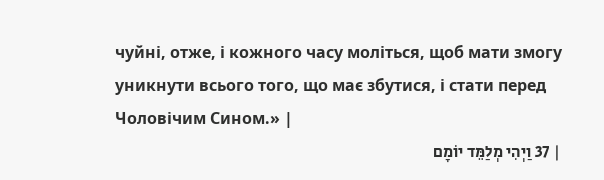чуйні, отже, і кожного часу моліться, щоб мати змогу уникнути всього того, що має збутися, і стати перед Чоловічим Сином.» |
| 37 וַיְהִי מְלַמֵּד יוֹמָם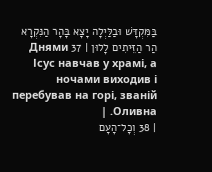בַּמִּקְדָּשׁ וּבַלַּיְלָה יָצָא בָּהָר הַנִּקְרָא הַר הַזֵּיתִים לָלוּן | 37 Днями Ісус навчав у храмі, а ночами виходив і перебував на горі, званій Оливна. |
| 38 וְכָל־הָעָם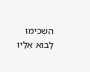הִשְׁכִּימוּ לָבוֹא אֵלָיו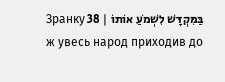בַּמִּקְדָּשׁ לִשְׁמֹעַ אוֹתוֹ | 38 Зранку ж увесь народ приходив до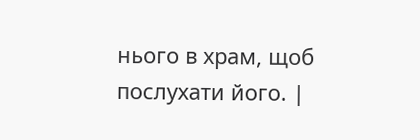нього в храм, щоб послухати його. |